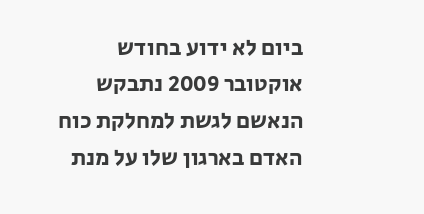ביום לא ידוע בחודש אוקטובר 2009 נתבקש הנאשם לגשת למחלקת כוח האדם בארגון שלו על מנת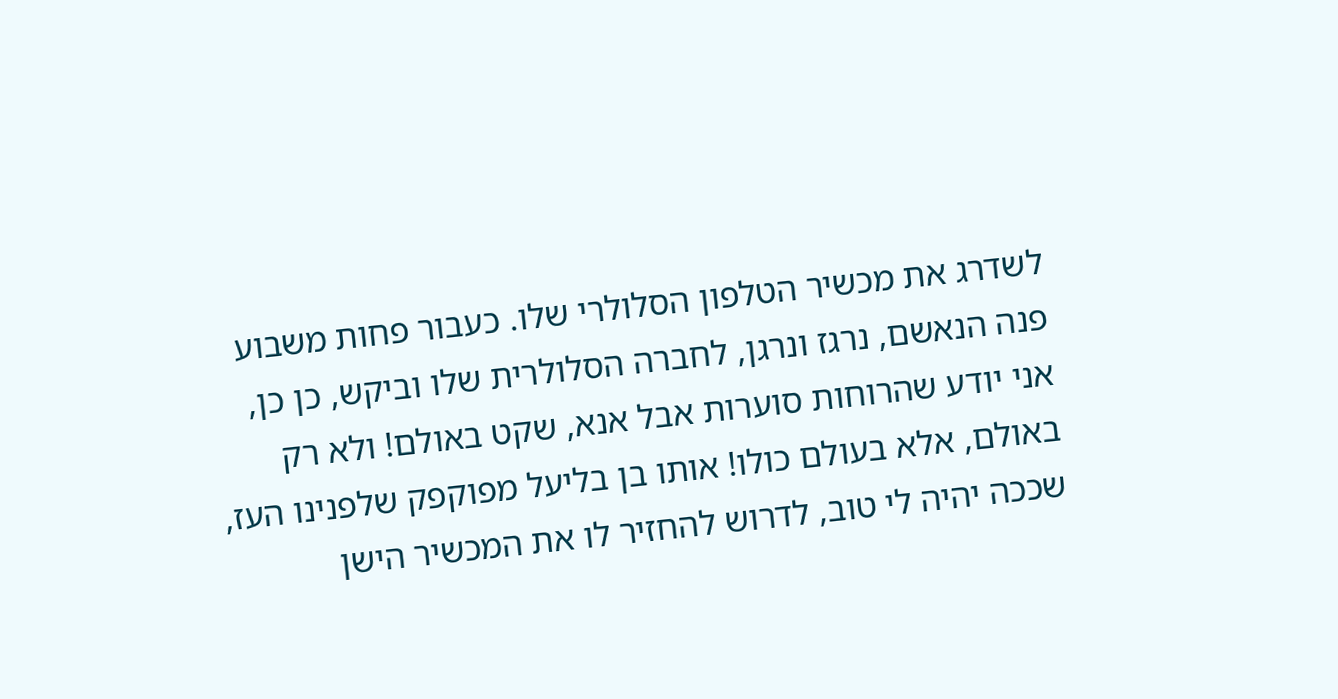לשדרג את מכשיר הטלפון הסלולרי שלו. כעבור פחות משבוע פנה הנאשם, נרגז ונרגן, לחברה הסלולרית שלו וביקש, כן כן, אני יודע שהרוחות סוערות אבל אנא, שקט באולם! ולא רק באולם, אלא בעולם כולו! אותו בן בליעל מפוקפק שלפנינו העז, שככה יהיה לי טוב, לדרוש להחזיר לו את המכשיר הישן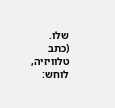שלו.
(כתב טלוויזיה, לוחש: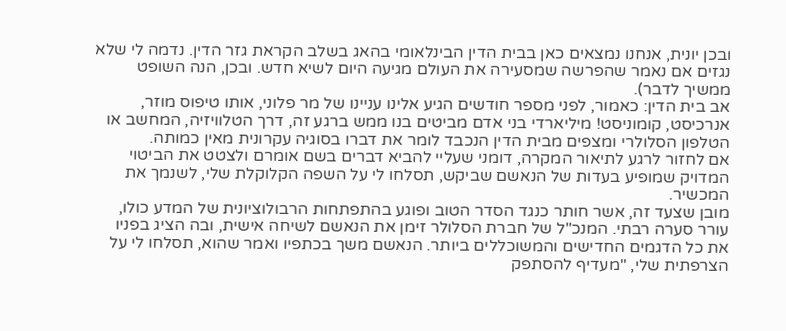ובכן יונית, אנחנו נמצאים כאן בבית הדין הבינלאומי בהאג בשלב הקראת גזר הדין. נדמה לי שלא נגזים אם נאמר שהפרשה שמסעירה את העולם מגיעה היום לשיא חדש. ובכן, הנה השופט ממשיך לדבר).
אב בית הדין: כאמור, לפני מספר חודשים הגיע אלינו עניינו של מר פלוני, אותו טיפוס מוזר, אנרכיסט, קומוניסט! מיליארדי בני אדם מביטים בנו ממש ברגע זה, דרך הטלוויזיה, המחשב או הטלפון הסלולרי ומצפים מבית הדין הנכבד לומר את דברו בסוגיה עקרונית מאין כמותה.
אם לחזור לרגע לתיאור המקרה, דומני שעליי להביא דברים בשם אומרם ולצטט את הביטוי המדויק שמופיע בעדות של הנאשם שביקש, תסלחו לי על השפה הקלוקלת שלי, לשנמך את המכשיר.
מובן שצעד זה, אשר חותר כנגד הסדר הטוב ופוגע בהתפתחות הרבולוציונית של המדע כולו, עורר סערה רבתי. המנכ"ל של חברת הסלולר זימן את הנאשם לשיחה אישית, ובה הציג בפניו את כל הדגמים החדישים והמשוכללים ביותר. הנאשם משך בכתפיו ואמר שהוא, תסלחו לי על הצרפתית שלי, "מעדיף להסתפק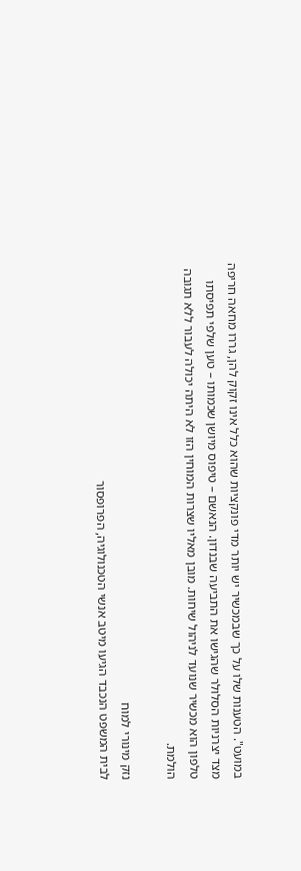במועט". הטענות שלו על כך שבמכשיר יש יותר מדי פונקציות שהוא כלל אינו זקוק להן, גררו מחאה חריפה מצד יצרניות הסלולר שהגישו את התביעה שבנדון. הנאשם – טיפוס מיושן שכמותו – טען שלפי תפיסתו טלפון הוא מכשיר שנועד לניהול שיחות. מובן מאליו שצרות המוחין הזו לא היתה יכולה לעבור ללא תגובה הולמת.

נזק מינורי למוח
לבית המשפט הנכבד הגיעו מיטב אנשי הטכנולוגיה, הפרופסור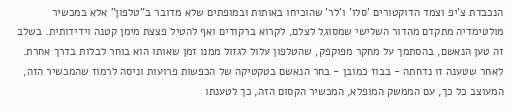הנכבדת צ'יפ וצמד הדוקטורים 'סלו' ו'לר' שהוכיחו באותות ובמופתים שלא מדובר ב"טלפון" אלא במכשיר מולטימדיה מתקדם מהדור השלישי שמסוגל לצלם, לקרוא ברקודים ואף להטיל פצצת מימן קטנה וידידותית. בשלב זה טען הנאשם, בהסתמך על מחקר מפוקפק, שהטלפון עלול לגזול ממנו זמן שאותו הוא בוחר לבלות בדרך אחרת. לאחר שטענה זו נדחתה - בבוז כמובן - בחר הנאשם בטקטיקה של הכפשות פרועות וניסה לרמוז שהמכשיר הזה, המעוצב כל כך, עם הממשק המופלא, המכשיר הקסום הזה, כך לטענתו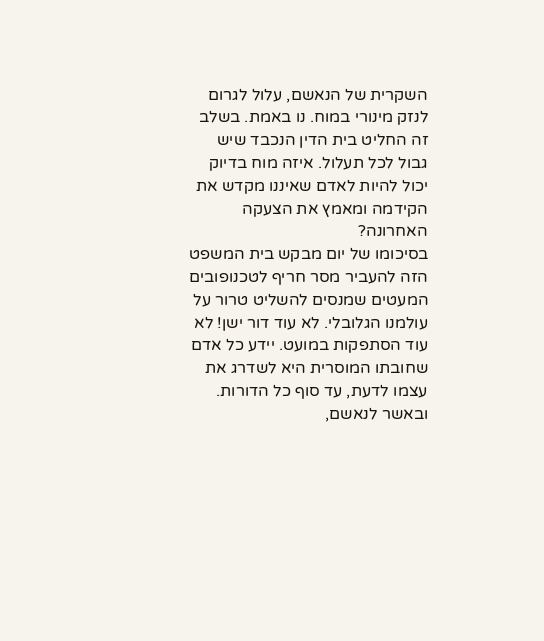השקרית של הנאשם, עלול לגרום לנזק מינורי במוח. נו באמת. בשלב זה החליט בית הדין הנכבד שיש גבול לכל תעלול. איזה מוח בדיוק יכול להיות לאדם שאיננו מקדש את הקידמה ומאמץ את הצעקה האחרונה?
בסיכומו של יום מבקש בית המשפט הזה להעביר מסר חריף לטכנופובים המעטים שמנסים להשליט טרור על עולמנו הגלובלי. לא עוד דור ישן! לא עוד הסתפקות במועט. יידע כל אדם שחובתו המוסרית היא לשדרג את עצמו לדעת, עד סוף כל הדורות. ובאשר לנאשם,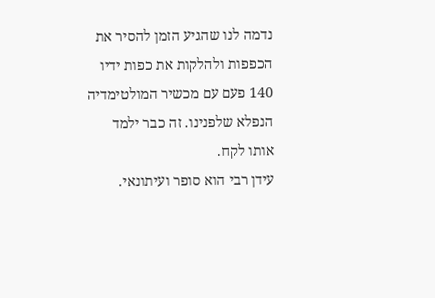נדמה לנו שהגיע הזמן להסיר את הכפפות ולהלקות את כפות ידיו 140 פעם עם מכשיר המולטימדיה הנפלא שלפנינו. זה כבר ילמד אותו לקח.
עידן רבי הוא סופר ועיתונאי.